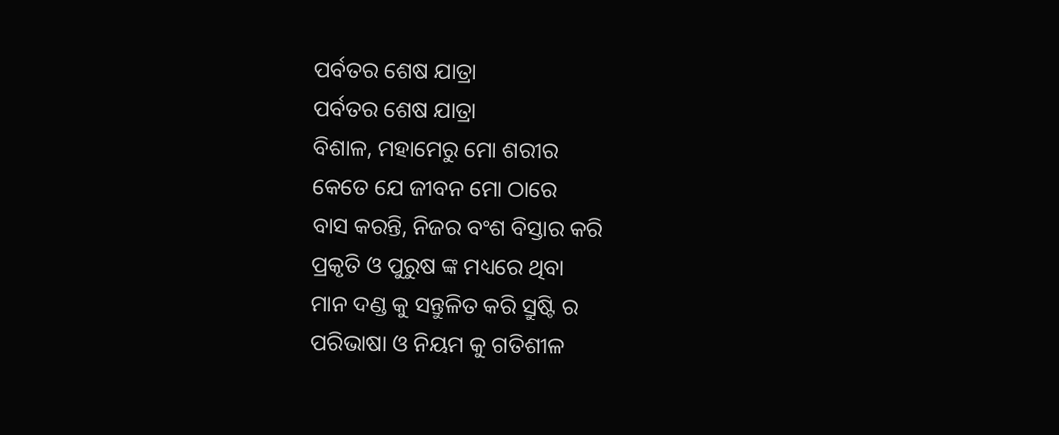ପର୍ବତର ଶେଷ ଯାତ୍ରା
ପର୍ବତର ଶେଷ ଯାତ୍ରା
ବିଶାଳ, ମହାମେରୁ ମୋ ଶରୀର
କେତେ ଯେ ଜୀବନ ମୋ ଠାରେ
ବାସ କରନ୍ତି, ନିଜର ବଂଶ ବିସ୍ତାର କରି
ପ୍ରକୃତି ଓ ପୁରୁଷ ଙ୍କ ମଧ୍ୟରେ ଥିବା
ମାନ ଦଣ୍ଡ କୁ ସନ୍ତୁଳିତ କରି ସ୍ରୁଷ୍ଟି ର
ପରିଭାଷା ଓ ନିୟମ କୁ ଗତିଶୀଳ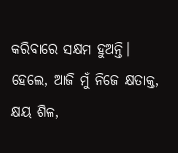କରିବାରେ ସକ୍ଷମ ହୁଅନ୍ତି।
ହେଲେ, ଆଜି ମୁଁ ନିଜେ କ୍ଷତାକ୍ତ, କ୍ଷୟ ଶିଳ,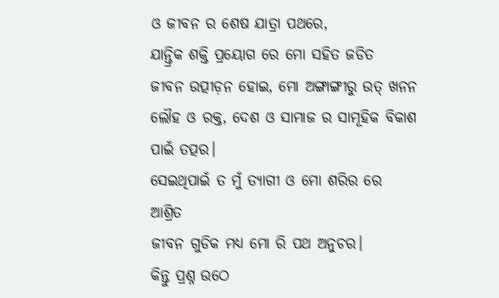ଓ ଜୀବନ ର ଶେଷ ଯାତ୍ରା ପଥରେ,
ଯାନ୍ତ୍ରିକ ଶକ୍ତି ପ୍ରୟୋଗ ରେ ମୋ ସହିତ ଜଡିତ
ଜୀବନ ଉତ୍ପୀଡ଼ନ ହୋଇ, ମୋ ଅଙ୍ଗାଙ୍ଗୀରୁ ଉତ୍ ଖନନ
ଲୌହ ଓ ରକ୍ତ, ଦେଶ ଓ ସାମାଜ ର ସାମୂହିକ ବିକାଶ
ପାଇଁ ତତ୍ପର।
ସେଇଥିପାଇଁ ତ ମୁଁ ତ୍ୟାଗୀ ଓ ମୋ ଶରିର ରେ ଆଶ୍ରିତ
ଜୀବନ ଗୁଡିକ ମଧ୍ଯ ମୋ ରି ପଥ ଅନୁଚର।
କିନ୍ତୁ ପ୍ରଶ୍ନ ଉଠେ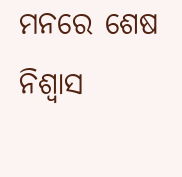ମନରେ ଶେଷ ନିଶ୍ଵାସ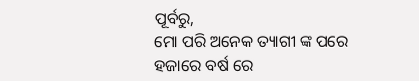ପୂର୍ବରୁ,
ମୋ ପରି ଅନେକ ତ୍ୟାଗୀ ଙ୍କ ପରେ
ହଜାରେ ବର୍ଷ ରେ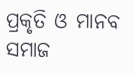ପ୍ରକୃତି ଓ ମାନବ ସମାଜ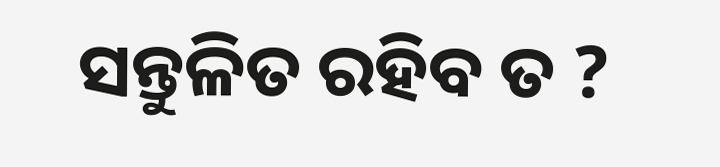ସନ୍ତୁଳିତ ରହିବ ତ ?